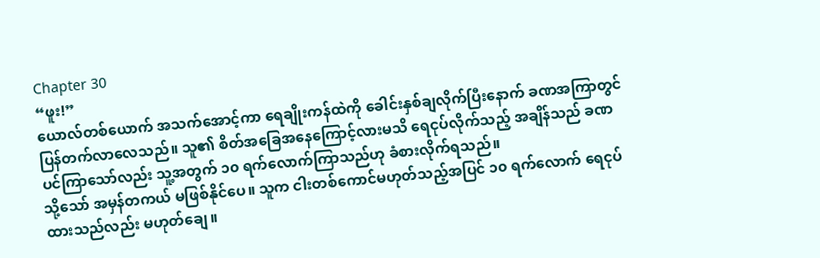Chapter 30
“ဖူး!”
ယောလ်တစ်ယောက် အသက်အောင့်ကာ ရေချိုးကန်ထဲကို ခေါင်းနှစ်ချလိုက်ပြီးနောက် ခဏအကြာတွင် ပြန်တက်လာလေသည်။ သူ၏ စိတ်အခြေအနေကြောင့်လားမသိ ရေငုပ်လိုက်သည့် အချိန်သည် ခဏပင်ကြာသော်လည်း သူ့အတွက် ၁၀ ရက်လောက်ကြာသည်ဟု ခံစားလိုက်ရသည်။
သို့သော် အမှန်တကယ် မဖြစ်နိုင်ပေ။ သူက ငါးတစ်ကောင်မဟုတ်သည့်အပြင် ၁၀ ရက်လောက် ရေငုပ်ထားသည်လည်း မဟုတ်ချေ။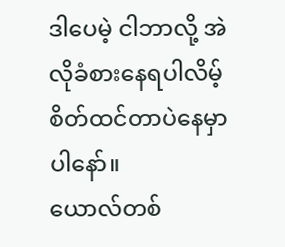ဒါပေမဲ့ ငါဘာလို့ အဲလိုခံစားနေရပါလိမ့် စိတ်ထင်တာပဲနေမှာပါနော်။
ယောလ်တစ်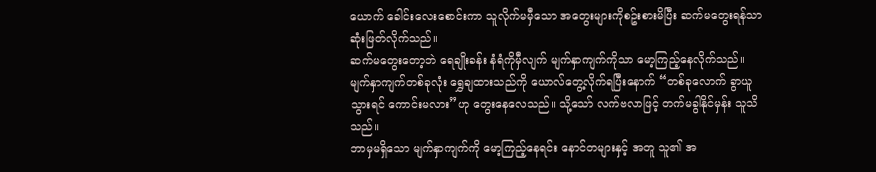ယောက် ခေါင်းလေးစောင်းကာ သူလိုက်မမှီသော အတွေးများကိုစဥ်းစားမိပြီး ဆက်မတွေးရန်သာ ဆုံးဖြတ်လိုက်သည်။
ဆက်မတွေးတော့ဘဲ ရေချိုးခန်း နံရံကိုမှီလျက် မျက်နှာကျက်ကိုသာ မော့ကြည့်နေလိုက်သည်။ မျက်နှာကျက်တစ်ခုလုံး ရွှေချထားသည်ကို ယောလ်တွေ့လိုက်ရပြီးနောက် “တစ်ခုလောက် ခွာယူသွားရင် ကောင်းမလား”ဟု တွေးနေလေသည်။ သို့သော် လက်ဗလာဖြင့် တက်မခွါနိုင်မှန်း သူသိသည်။
ဘာမှမရှိသော မျက်နှာကျက်ကို မော့ကြည့်နေရင်း နောင်တများနှင့် အတူ သူ၏ အ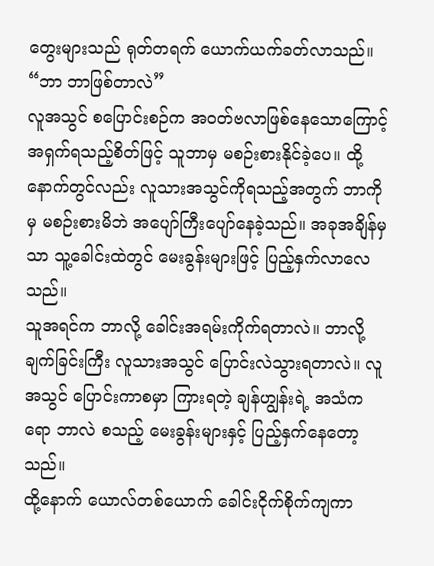တွေးများသည် ရုတ်တရက် ယောက်ယက်ခတ်လာသည်။
“ဘာ ဘာဖြစ်တာလဲ”
လူအသွင် စပြောင်းစဉ်က အဝတ်ဗလာဖြစ်နေသောကြောင့် အရှက်ရသည့်စိတ်ဖြင့် သူဘာမှ မစဉ်းစားနိုင်ခဲ့ပေ။ ထို့နောက်တွင်လည်း လူသားအသွင်ကိုရသည့်အတွက် ဘာကိုမှ မစဉ်းစားမိဘဲ အပျော်ကြီးပျော်နေခဲ့သည်။ အခုအချိန်မှသာ သူ့ခေါင်းထဲတွင် မေးခွန်းများဖြင့် ပြည့်နှက်လာလေသည်။
သူအရင်က ဘာလို့ ခေါင်းအရမ်းကိုက်ရတာလဲ။ ဘာလို့ ချက်ခြင်းကြီး လူသားအသွင် ပြောင်းလဲသွားရတာလဲ။ လူအသွင် ပြောင်းကာစမှာ ကြားရတဲ့ ချန်ဟျွန်းရဲ့ အသံကရော ဘာလဲ စသည့် မေးခွန်းများနှင့် ပြည့်နှက်နေတော့သည်။
ထို့နောက် ယောလ်တစ်ယောက် ခေါင်းငိုက်စိုက်ကျကာ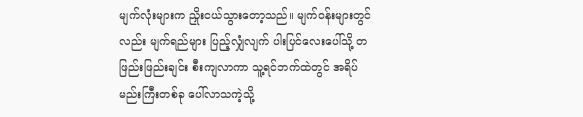မျက်လုံးများက ညှိုးငယ်သွားတော့သည်။ မျက်ဝန်းများတွင်လည်း မျက်ရည်များ ပြည့်လျှံလျက် ပါးပြင်လေးပေါ်သို့ တဖြည်းဖြည်းချင်း စီးကျလာကာ သူ့ရင်ဘက်ထဲတွင် အရိပ်မည်းကြီးတစ်ခု ပေါ်လာသကဲ့သို့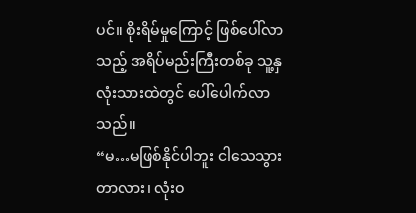ပင်။ စိုးရိမ်မှုကြောင့် ဖြစ်ပေါ်လာသည့် အရိပ်မည်းကြီးတစ်ခု သူ့နှလုံးသားထဲတွင် ပေါ်ပေါက်လာသည်။
“မ…မဖြစ်နိုင်ပါဘူး ငါသေသွားတာလား၊ လုံးဝ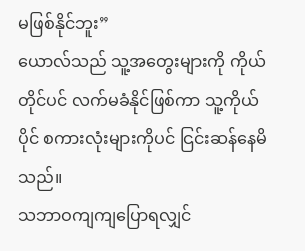မဖြစ်နိုင်ဘူး”
ယောလ်သည် သူ့အတွေးများကို ကိုယ်တိုင်ပင် လက်မခံနိုင်ဖြစ်ကာ သူ့ကိုယ်ပိုင် စကားလုံးများကိုပင် ငြင်းဆန်နေမိသည်။
သဘာဝကျကျပြောရလျှင်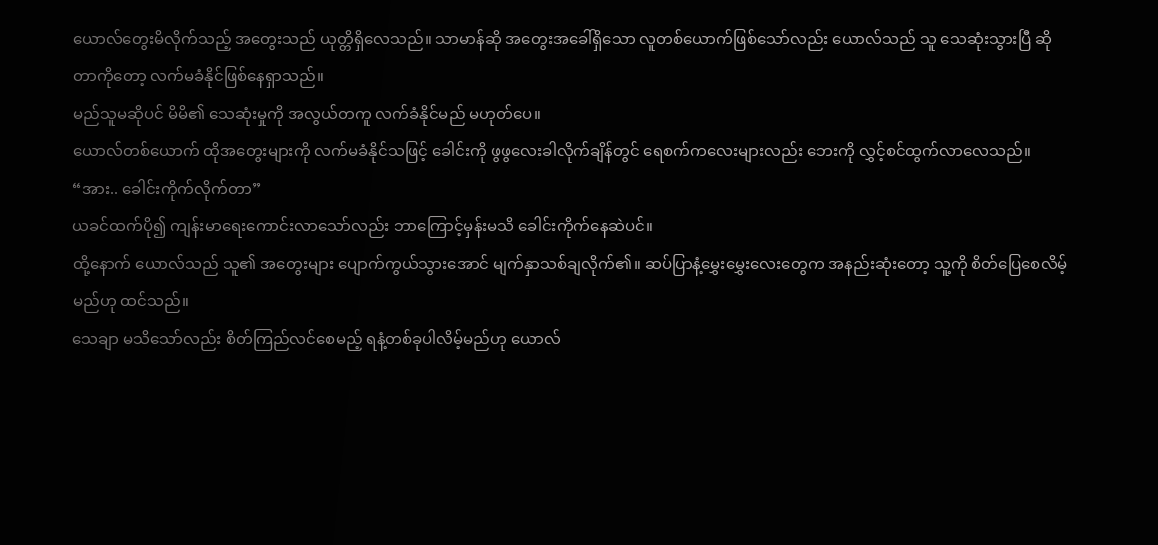ယောလ်တွေးမိလိုက်သည့် အတွေးသည် ယုတ္တိရှိလေသည်။ သာမာန်ဆို အတွေးအခေါ်ရှိသော လူတစ်ယောက်ဖြစ်သော်လည်း ယောလ်သည် သူ သေဆုံးသွားပြီ ဆိုတာကိုတော့ လက်မခံနိုင်ဖြစ်နေရှာသည်။
မည်သူမဆိုပင် မိမိ၏ သေဆုံးမှုကို အလွယ်တကူ လက်ခံနိုင်မည် မဟုတ်ပေ။
ယောလ်တစ်ယောက် ထိုအတွေးများကို လက်မခံနိုင်သဖြင့် ခေါင်းကို ဖွဖွလေးခါလိုက်ချိန်တွင် ရေစက်ကလေးများလည်း ဘေးကို လွှင့်စင်ထွက်လာလေသည်။
“အား.. ခေါင်းကိုက်လိုက်တာ”
ယခင်ထက်ပို၍ ကျန်းမာရေးကောင်းလာသော်လည်း ဘာကြောင့်မှန်းမသိ ခေါင်းကိုက်နေဆဲပင်။
ထို့နောက် ယောလ်သည် သူ၏ အတွေးများ ပျောက်ကွယ်သွားအောင် မျက်နှာသစ်ချလိုက်၏။ ဆပ်ပြာနံ့မွှေးမွှေးလေးတွေက အနည်းဆုံးတော့ သူ့ကို စိတ်ပြေစေလိမ့်မည်ဟု ထင်သည်။
သေချာ မသိသော်လည်း စိတ်ကြည်လင်စေမည့် ရနံ့တစ်ခုပါလိမ့်မည်ဟု ယောလ်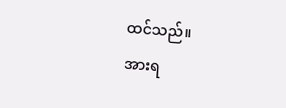ထင်သည်။
အားရ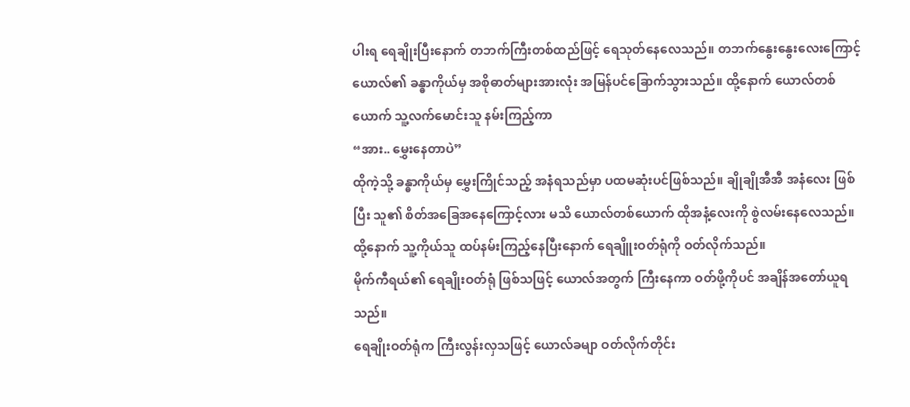ပါးရ ရေချိုးပြီးနောက် တဘက်ကြီးတစ်ထည်ဖြင့် ရေသုတ်နေလေသည်။ တဘက်နွေးနွေးလေးကြောင့် ယောလ်၏ ခန္ဓာကိုယ်မှ အစိုဓာတ်များအားလုံး အမြန်ပင်ခြောက်သွားသည်။ ထို့နောက် ယောလ်တစ်ယောက် သူ့လက်မောင်းသူ နမ်းကြည့်ကာ
“အား.. မွှေးနေတာပဲ”
ထိုကဲ့သို့ ခန္ဓာကိုယ်မှ မွှေးကြိုင်သည့် အနံရသည်မှာ ပထမဆုံးပင်ဖြစ်သည်။ ချိုချိုအီအီ အနံလေး ဖြစ်ပြီး သူ၏ စိတ်အခြေအနေကြောင့်လား မသိ ယောလ်တစ်ယောက် ထိုအနံ့လေးကို စွဲလမ်းနေလေသည်။
ထို့နောက် သူ့ကိုယ်သူ ထပ်နမ်းကြည့်နေပြီးနောက် ရေချိူးဝတ်ရုံကို ဝတ်လိုက်သည်။
မိုက်ကီရယ်၏ ရေချိုးဝတ်ရုံ ဖြစ်သဖြင့် ယောလ်အတွက် ကြီးနေကာ ဝတ်ဖို့ကိုပင် အချိန်အတော်ယူရသည်။
ရေချိုးဝတ်ရုံက ကြီးလွန်းလှသဖြင့် ယောလ်ခမျာ ဝတ်လိုက်တိုင်း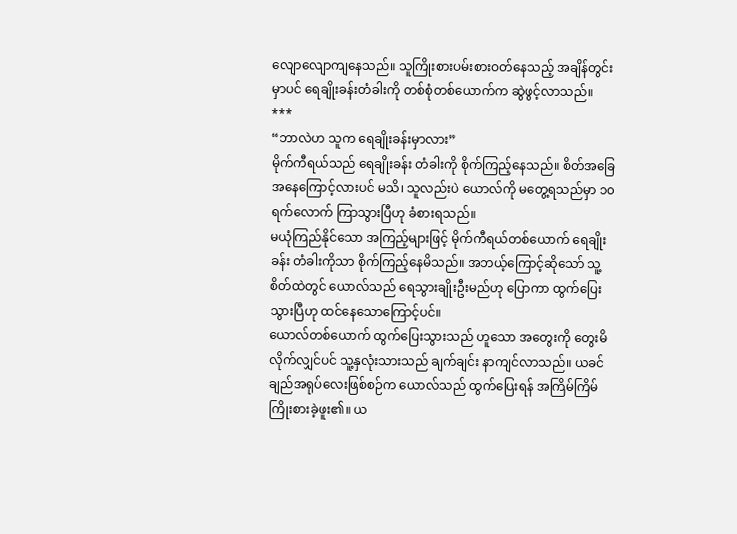လျောလျောကျနေသည်။ သူကြိုးစားပမ်းစားဝတ်နေသည့် အချိန်တွင်းမှာပင် ရေချိုးခန်းတံခါးကို တစ်စုံတစ်ယောက်က ဆွဲဖွင့်လာသည်။
***
“ဘာလဲဟ သူက ရေချိုးခန်းမှာလား”
မိုက်ကီရယ်သည် ရေချိုးခန်း တံခါးကို စိုက်ကြည့်နေသည်။ စိတ်အခြေအနေကြောင့်လားပင် မသိ၊ သူလည်းပဲ ယောလ်ကို မတွေ့ရသည်မှာ ၁၀ ရက်လောက် ကြာသွားပြီဟု ခံစားရသည်။
မယုံကြည်နိုင်သော အကြည့်များဖြင့် မိုက်ကီရယ်တစ်ယောက် ရေချိုးခန်း တံခါးကိုသာ စိုက်ကြည့်နေမိသည်။ အဘယ့်ကြောင့်ဆိုသော် သူ့ စိတ်ထဲတွင် ယောလ်သည် ရေသွားချိုးဦးမည်ဟု ပြောကာ ထွက်ပြေးသွားပြီဟု ထင်နေသောကြောင့်ပင်။
ယောလ်တစ်ယောက် ထွက်ပြေးသွားသည် ဟူသော အတွေးကို တွေးမိလိုက်လျှင်ပင် သူ့နှလုံးသားသည် ချက်ချင်း နာကျင်လာသည်။ ယခင် ချည်အရုပ်လေးဖြစ်စဉ်က ယောလ်သည် ထွက်ပြေးရန် အကြိမ်ကြိမ် ကြိုးစားခဲ့ဖူး၏။ ယ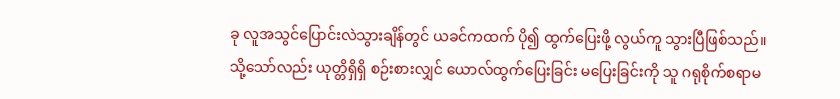ခု လူအသွင်ပြောင်းလဲသွားချိန်တွင် ယခင်ကထက် ပို၍ ထွက်ပြေးဖို့ လွယ်ကူ သွားပြီဖြစ်သည်။
သို့သော်လည်း ယုတ္တိရှိရှိ စဉ်းစားလျှင် ယောလ်ထွက်ပြေးခြင်း မပြေးခြင်းကို သူ ဂရုစိုက်စရာမ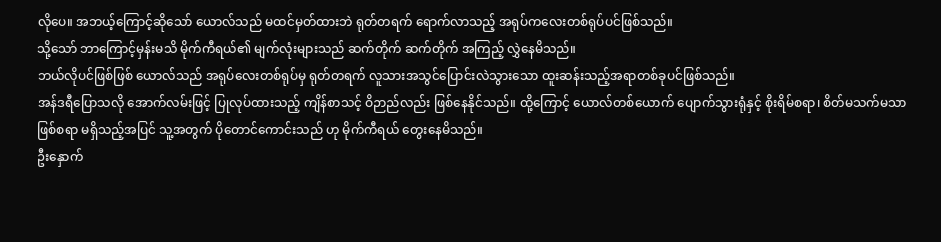လိုပေ။ အဘယ့်ကြောင့်ဆိုသော် ယောလ်သည် မထင်မှတ်ထားဘဲ ရုတ်တရက် ရောက်လာသည့် အရုပ်ကလေးတစ်ရုပ်ပင်ဖြစ်သည်။
သို့သော် ဘာကြောင့်မှန်းမသိ မိုက်ကီရယ်၏ မျက်လုံးများသည် ဆက်တိုက် ဆက်တိုက် အကြည့် လွှဲနေမိသည်။
ဘယ်လိုပင်ဖြစ်ဖြစ် ယောလ်သည် အရုပ်လေးတစ်ရုပ်မှ ရုတ်တရက် လူသားအသွင်ပြောင်းလဲသွားသော ထူးဆန်းသည့်အရာတစ်ခုပင်ဖြစ်သည်။
အန်ဒရီပြောသလို အောက်လမ်းဖြင့် ပြုလုပ်ထားသည့် ကျိန်စာသင့် ဝိဉာည်လည်း ဖြစ်နေနိုင်သည်။ ထို့ကြောင့် ယောလ်တစ်ယောက် ပျောက်သွားရုံနှင့် စိုးရိမ်စရာ၊ စိတ်မသက်မသာဖြစ်စရာ မရှိသည့်အပြင် သူ့အတွက် ပိုတောင်ကောင်းသည် ဟု မိုက်ကီရယ် တွေးနေမိသည်။
ဦးနှောက်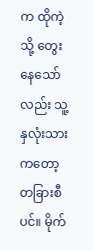က ထိုကဲ့သို့ တွေးနေသော်လည်း သူ့နှလုံးသားကတော့ တခြားစီပင်။ မိုက်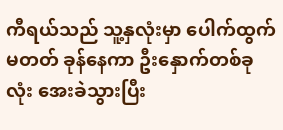ကီရယ်သည် သူ့နှလုံးမှာ ပေါက်ထွက်မတတ် ခုန်နေကာ ဦးနှောက်တစ်ခုလုံး အေးခဲသွားပြီး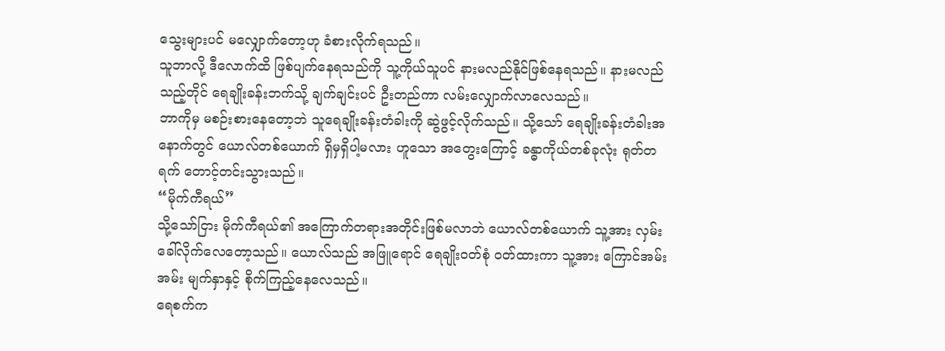သွေးများပင် မလျှောက်တော့ဟု ခံစားလိုက်ရသည်။
သူဘာလို့ ဒီလောက်ထိ ဖြစ်ပျက်နေရသည်ကို သူ့ကိုယ်သူပင် နားမလည်နိုင်ဖြစ်နေရသည်။ နားမလည်သည့်တိုင် ရေချိုးခန်းဘက်သို့ ချက်ချင်းပင် ဦးတည်ကာ လမ်းလျှောက်လာလေသည်။
ဘာကိုမှ မစဉ်းစားနေတော့ဘဲ သူရေချိုးခန်းတံခါးကို ဆွဲဖွင့်လိုက်သည်။ သို့သော် ရေချိုးခန်းတံခါးအနောက်တွင် ယောလ်တစ်ယောက် ရှိမှရှိပါ့မလား ဟူသော အတွေးကြောင့် ခန္ဓာကိုယ်တစ်ခုလုံး ရုတ်တရက် တောင့်တင်းသွားသည်။
“မိုက်ကီရယ်”
သို့သော်ငြား မိုက်ကီရယ်၏ အကြောက်တရားအတိုင်းဖြစ်မလာဘဲ ယောလ်တစ်ယောက် သူ့အား လှမ်းခေါ်လိုက်လေတော့သည်။ ယောလ်သည် အဖြူရောင် ရေချိုးဝတ်စုံ ဝတ်ထားကာ သူ့အား ကြောင်အမ်းအမ်း မျက်နှာနှင့် စိုက်ကြည့်နေလေသည်။
ရေစက်က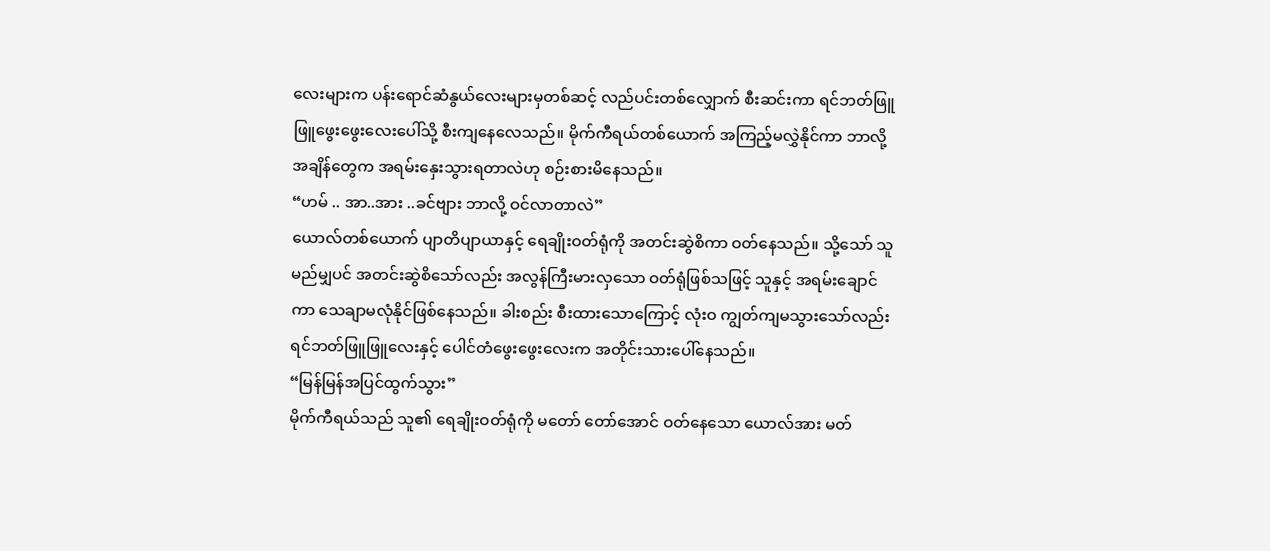လေးများက ပန်းရောင်ဆံနွယ်လေးများမှတစ်ဆင့် လည်ပင်းတစ်လျှောက် စီးဆင်းကာ ရင်ဘတ်ဖြူဖြူဖွေးဖွေးလေးပေါ်သို့ စီးကျနေလေသည်။ မိုက်ကီရယ်တစ်ယောက် အကြည့်မလွှဲနိုင်ကာ ဘာလို့ အချိန်တွေက အရမ်းနှေးသွားရတာလဲဟု စဉ်းစားမိနေသည်။
“ဟမ် .. အာ..အား ..ခင်ဗျား ဘာလို့ ဝင်လာတာလဲ”
ယောလ်တစ်ယောက် ပျာတိပျာယာနှင့် ရေချိုးဝတ်ရုံကို အတင်းဆွဲစိကာ ဝတ်နေသည်။ သို့သော် သူမည်မျှပင် အတင်းဆွဲစိသော်လည်း အလွန်ကြီးမားလှသော ဝတ်ရုံဖြစ်သဖြင့် သူနှင့် အရမ်းချောင်ကာ သေချာမလုံနိုင်ဖြစ်နေသည်။ ခါးစည်း စီးထားသောကြောင့် လုံးဝ ကျွတ်ကျမသွားသော်လည်း ရင်ဘတ်ဖြူဖြူလေးနှင့် ပေါင်တံဖွေးဖွေးလေးက အတိုင်းသားပေါ်နေသည်။
“မြန်မြန်အပြင်ထွက်သွား”
မိုက်ကီရယ်သည် သူ၏ ရေချိုးဝတ်ရုံကို မတော် တော်အောင် ဝတ်နေသော ယောလ်အား မတ်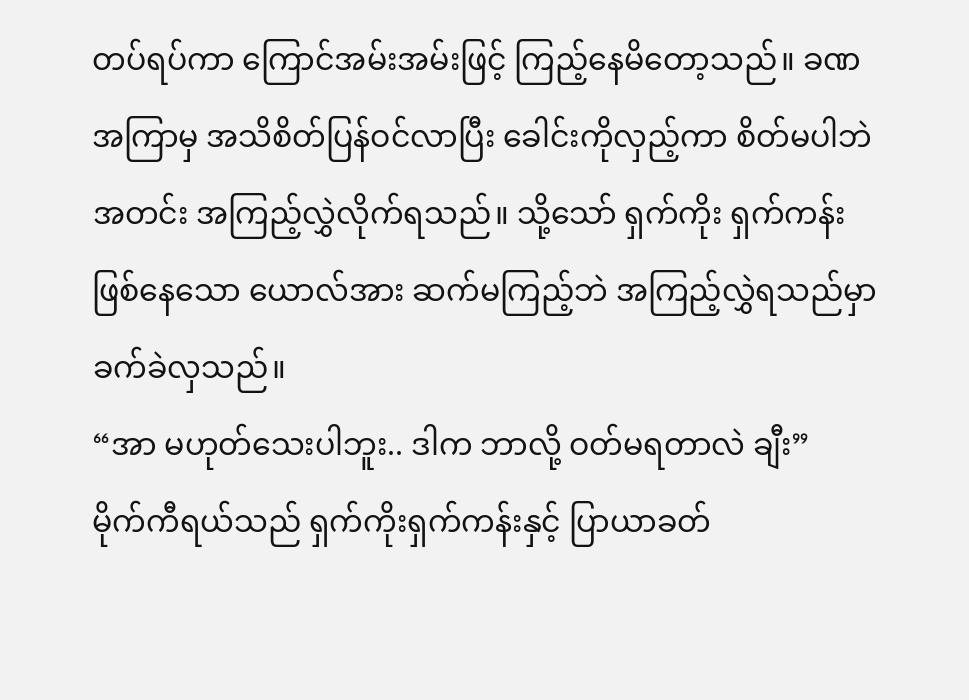တပ်ရပ်ကာ ကြောင်အမ်းအမ်းဖြင့် ကြည့်နေမိတော့သည်။ ခဏအကြာမှ အသိစိတ်ပြန်ဝင်လာပြီး ခေါင်းကိုလှည့်ကာ စိတ်မပါဘဲ အတင်း အကြည့်လွှဲလိုက်ရသည်။ သို့သော် ရှက်ကိုး ရှက်ကန်းဖြစ်နေသော ယောလ်အား ဆက်မကြည့်ဘဲ အကြည့်လွှဲရသည်မှာ ခက်ခဲလှသည်။
“အာ မဟုတ်သေးပါဘူး.. ဒါက ဘာလို့ ဝတ်မရတာလဲ ချီး”
မိုက်ကီရယ်သည် ရှက်ကိုးရှက်ကန်းနှင့် ပြာယာခတ်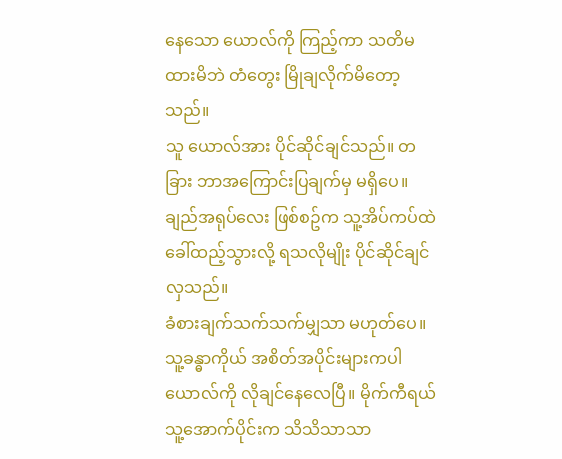နေသော ယောလ်ကို ကြည့်ကာ သတိမထားမိဘဲ တံတွေး မြိုချလိုက်မိတော့သည်။
သူ ယောလ်အား ပိုင်ဆိုင်ချင်သည်။ တခြား ဘာအကြောင်းပြချက်မှ မရှိပေ။ ချည်အရုပ်လေး ဖြစ်စဥ်က သူ့အိပ်ကပ်ထဲ ခေါ်ထည့်သွားလို့ ရသလိုမျိုး ပိုင်ဆိုင်ချင်လှသည်။
ခံစားချက်သက်သက်မျှသာ မဟုတ်ပေ။ သူ့ခန္ဓာကိုယ် အစိတ်အပိုင်းများကပါ ယောလ်ကို လိုချင်နေလေပြီ။ မိုက်ကီရယ် သူ့အောက်ပိုင်းက သိသိသာသာ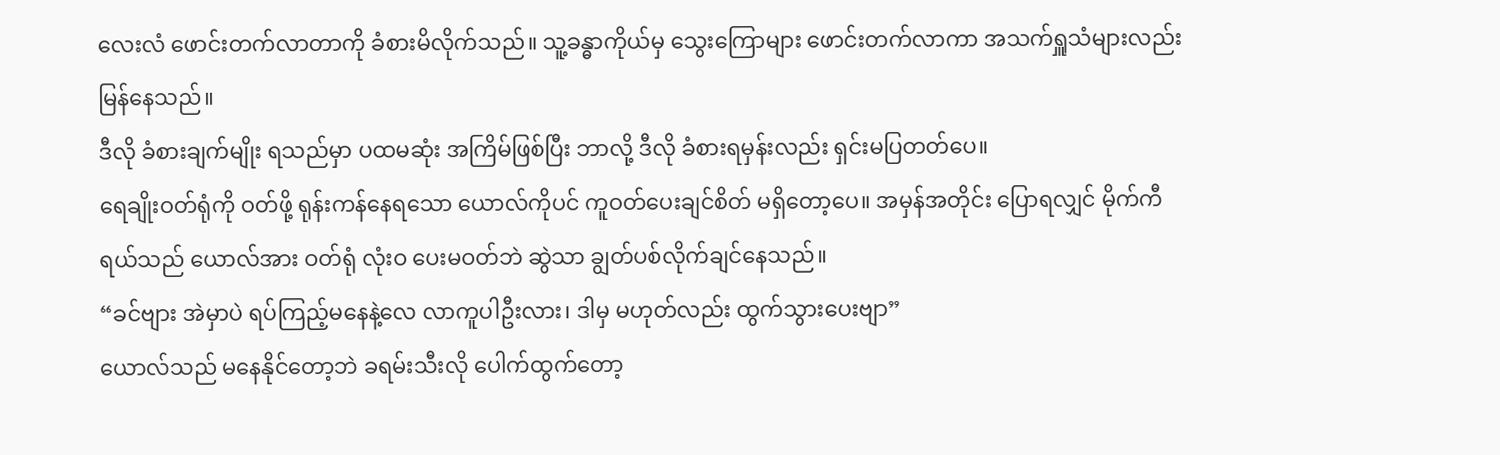လေးလံ ဖောင်းတက်လာတာကို ခံစားမိလိုက်သည်။ သူ့ခန္ဓာကိုယ်မှ သွေးကြောများ ဖောင်းတက်လာကာ အသက်ရှူသံများလည်း မြန်နေသည်။
ဒီလို ခံစားချက်မျိုး ရသည်မှာ ပထမဆုံး အကြိမ်ဖြစ်ပြီး ဘာလို့ ဒီလို ခံစားရမှန်းလည်း ရှင်းမပြတတ်ပေ။
ရေချိုးဝတ်ရုံကို ဝတ်ဖို့ ရုန်းကန်နေရသော ယောလ်ကိုပင် ကူဝတ်ပေးချင်စိတ် မရှိတော့ပေ။ အမှန်အတိုင်း ပြောရလျှင် မိုက်ကီရယ်သည် ယောလ်အား ဝတ်ရုံ လုံးဝ ပေးမဝတ်ဘဲ ဆွဲသာ ချွတ်ပစ်လိုက်ချင်နေသည်။
“ခင်ဗျား အဲမှာပဲ ရပ်ကြည့်မနေနဲ့လေ လာကူပါဦးလား၊ ဒါမှ မဟုတ်လည်း ထွက်သွားပေးဗျာ”
ယောလ်သည် မနေနိုင်တော့ဘဲ ခရမ်းသီးလို ပေါက်ထွက်တော့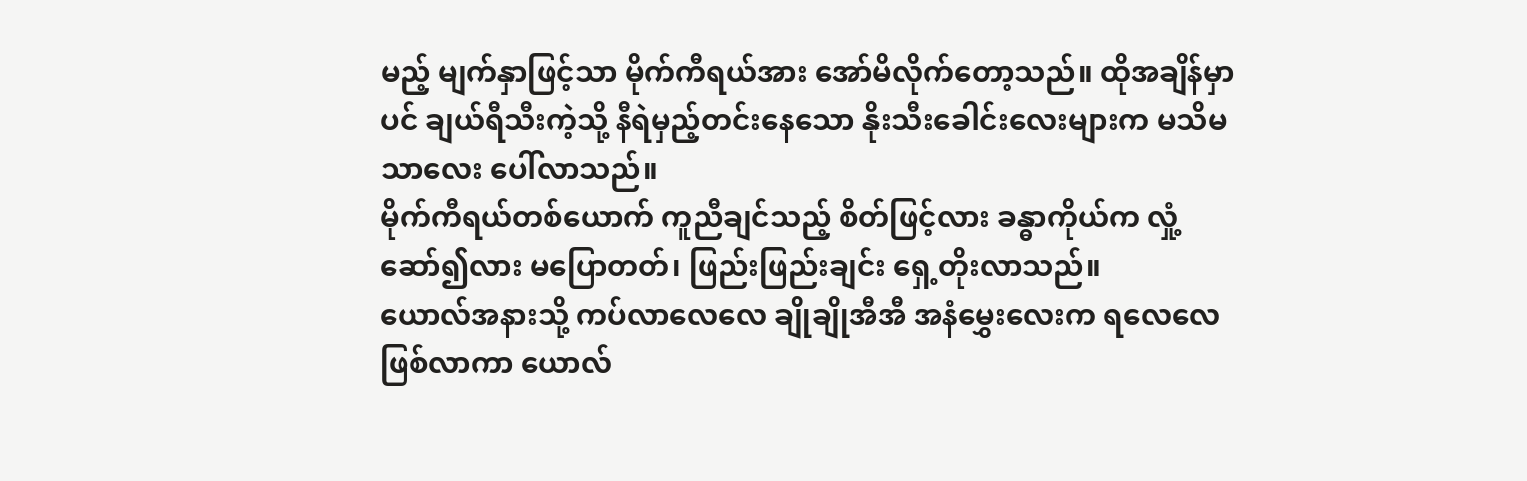မည့် မျက်နှာဖြင့်သာ မိုက်ကီရယ်အား အော်မိလိုက်တော့သည်။ ထိုအချိန်မှာပင် ချယ်ရီသီးကဲ့သို့ နီရဲမှည့်တင်းနေသော နိုးသီးခေါင်းလေးများက မသိမသာလေး ပေါ်လာသည်။
မိုက်ကီရယ်တစ်ယောက် ကူညီချင်သည့် စိတ်ဖြင့်လား ခန္ဓာကိုယ်က လှုံ့ဆော်၍လား မပြောတတ်၊ ဖြည်းဖြည်းချင်း ရှေ့တိုးလာသည်။
ယောလ်အနားသို့ ကပ်လာလေလေ ချိုချိုအီအီ အနံမွှေးလေးက ရလေလေဖြစ်လာကာ ယောလ်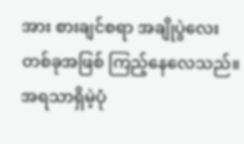အား စားချင်စရာ အချိုပွဲလေး တစ်ခုအဖြစ် ကြည့်နေလေသည်။
အရသာရှိမဲ့ပုံ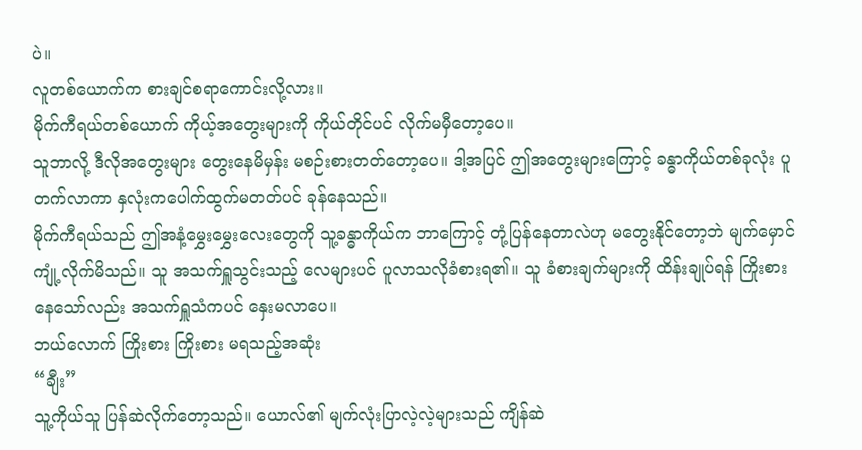ပဲ။
လူတစ်ယောက်က စားချင်စရာကောင်းလို့လား။
မိုက်ကီရယ်တစ်ယောက် ကိုယ့်အတွေးများကို ကိုယ်တိုင်ပင် လိုက်မမှီတော့ပေ။
သူဘာလို့ ဒီလိုအတွေးများ တွေးနေမိမှန်း မစဉ်းစားတတ်တော့ပေ။ ဒါ့အပြင် ဤအတွေးများကြောင့် ခန္ဓာကိုယ်တစ်ခုလုံး ပူတက်လာကာ နှလုံးကပေါက်ထွက်မတတ်ပင် ခုန်နေသည်။
မိုက်ကီရယ်သည် ဤအနံ့မွှေးမွှေးလေးတွေကို သူ့ခန္ဓာကိုယ်က ဘာကြောင့် တုံ့ပြန်နေတာလဲဟု မတွေးနိုင်တော့ဘဲ မျက်မှောင်ကျုံ့လိုက်မိသည်။ သူ အသက်ရှူသွင်းသည့် လေများပင် ပူလာသလိုခံစားရ၏။ သူ ခံစားချက်များကို ထိန်းချုပ်ရန် ကြိုးစားနေသော်လည်း အသက်ရှူသံကပင် နှေးမလာပေ။
ဘယ်လောက် ကြိုးစား ကြိုးစား မရသည့်အဆုံး
“ချီး”
သူ့ကိုယ်သူ ပြန်ဆဲလိုက်တော့သည်။ ယောလ်၏ မျက်လုံးပြာလဲ့လဲ့များသည် ကျိန်ဆဲ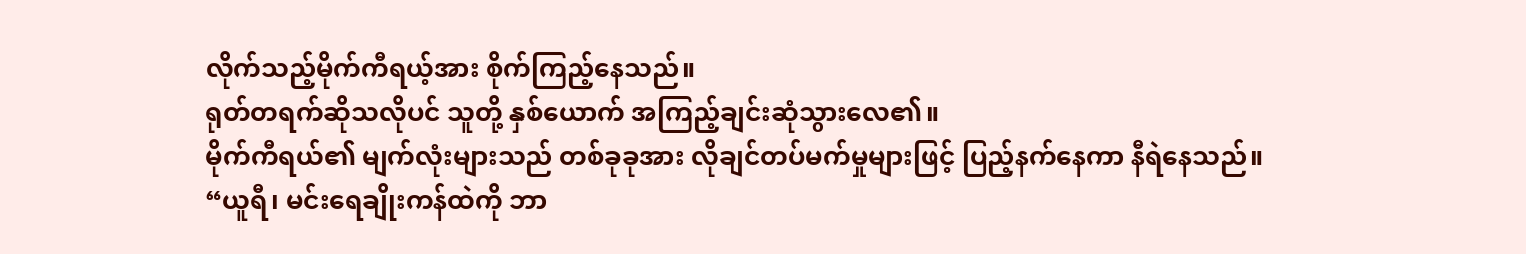လိုက်သည့်မိုက်ကီရယ့်အား စိုက်ကြည့်နေသည်။
ရုတ်တရက်ဆိုသလိုပင် သူတို့ နှစ်ယောက် အကြည့်ချင်းဆုံသွားလေ၏။
မိုက်ကီရယ်၏ မျက်လုံးများသည် တစ်ခုခုအား လိုချင်တပ်မက်မှုများဖြင့် ပြည့်နက်နေကာ နီရဲနေသည်။
“ယူရီ၊ မင်းရေချိုးကန်ထဲကို ဘာ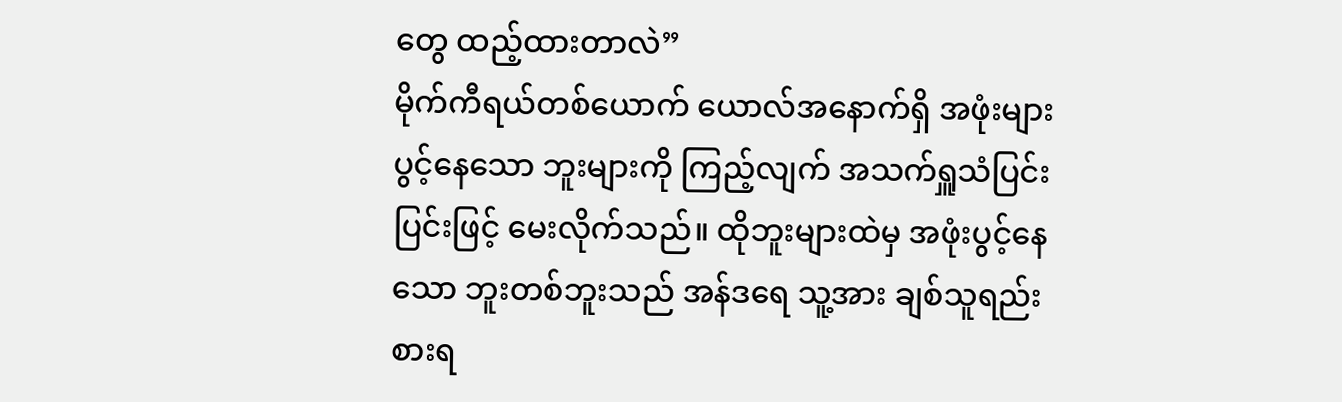တွေ ထည့်ထားတာလဲ”
မိုက်ကီရယ်တစ်ယောက် ယောလ်အနောက်ရှိ အဖုံးများ ပွင့်နေသော ဘူးများကို ကြည့်လျက် အသက်ရှူသံပြင်းပြင်းဖြင့် မေးလိုက်သည်။ ထိုဘူးများထဲမှ အဖုံးပွင့်နေသော ဘူးတစ်ဘူးသည် အန်ဒရေ သူ့အား ချစ်သူရည်းစားရ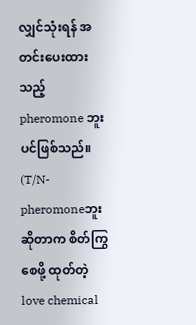လျှင်သုံးရန် အတင်းပေးထားသည့် pheromone ဘူးပင်ဖြစ်သည်။
(T/N- pheromoneဘူး ဆိုတာက စိတ်ကြွစေဖို့ ထုတ်တဲ့ love chemical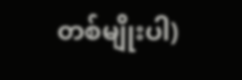တစ်မျိုးပါ)